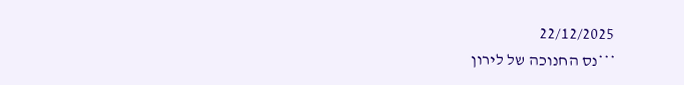22/12/2025
***נס החנוכה של לירון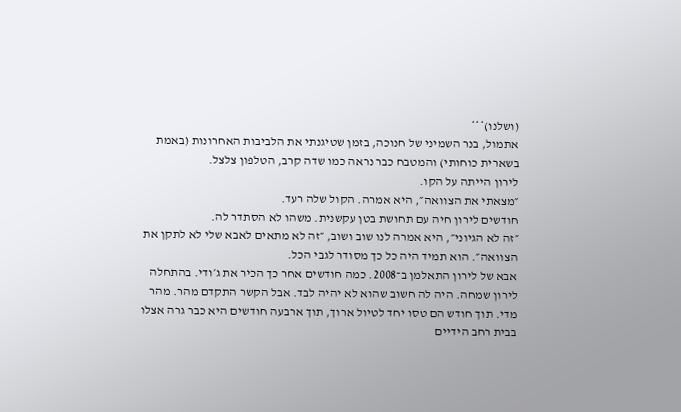(ושלנו)***
אתמול, בנר השמיני של חנוכה, בזמן שטיגנתי את הלביבות האחרונות (באמת בשארית כוחותי) והמטבח כבר נראה כמו שדה קרב, הטלפון צלצל.
לירון הייתה על הקו.
״מצאתי את הצוואה״, היא אמרה. הקול שלה רעד.
חודשים לירון חיה עם תחושת בטן עקשנית. משהו לא הסתדר לה.
״זה לא הגיוני״, היא אמרה לנו שוב ושוב, ״זה לא מתאים לאבא שלי לא לתקן את הצוואה״. הוא תמיד היה כל כך מסודר לגבי הכל.
אבא של לירון התאלמן ב־2008. כמה חודשים אחר כך הכיר את ג׳ודי. בהתחלה לירון שמחה. היה לה חשוב שהוא לא יהיה לבד. אבל הקשר התקדם מהר. מהר מדי. תוך חודש הם טסו יחד לטיול ארוך, תוך ארבעה חודשים היא כבר גרה אצלו בבית רחב הידיים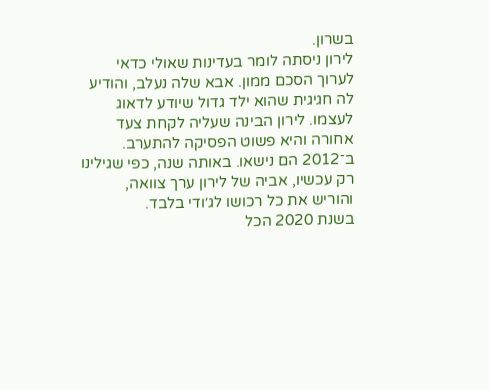בשרון.
לירון ניסתה לומר בעדינות שאולי כדאי לערוך הסכם ממון. אבא שלה נעלב, והודיע לה חגיגית שהוא ילד גדול שיודע לדאוג לעצמו. לירון הבינה שעליה לקחת צעד אחורה והיא פשוט הפסיקה להתערב.
ב־2012 הם נישאו. באותה שנה, כפי שגילינו רק עכשיו, אביה של לירון ערך צוואה, והוריש את כל רכושו לג׳ודי בלבד.
בשנת 2020 הכל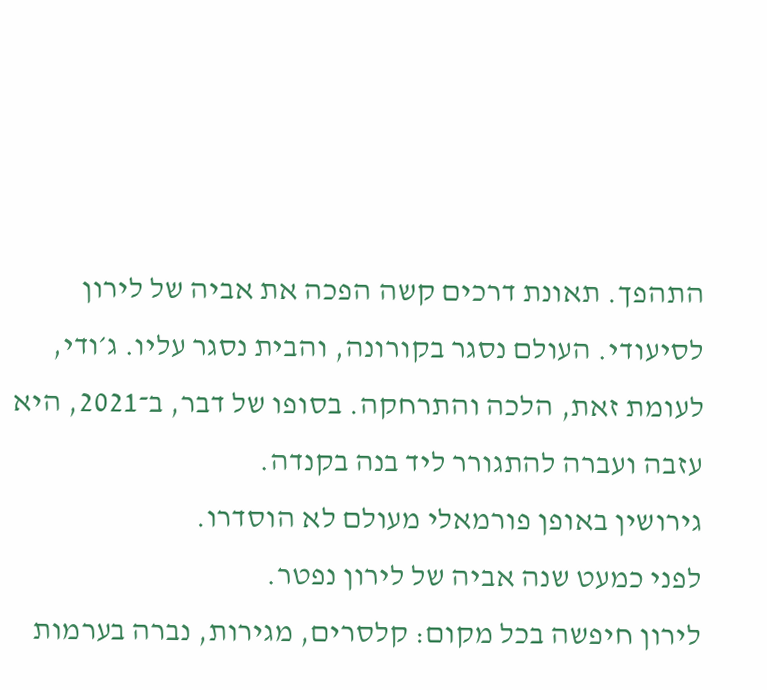התהפך. תאונת דרכים קשה הפכה את אביה של לירון לסיעודי. העולם נסגר בקורונה, והבית נסגר עליו. ג׳ודי, לעומת זאת, הלכה והתרחקה. בסופו של דבר, ב־2021, היא עזבה ועברה להתגורר ליד בנה בקנדה.
גירושין באופן פורמאלי מעולם לא הוסדרו.
לפני כמעט שנה אביה של לירון נפטר.
לירון חיפשה בכל מקום: קלסרים, מגירות, נברה בערמות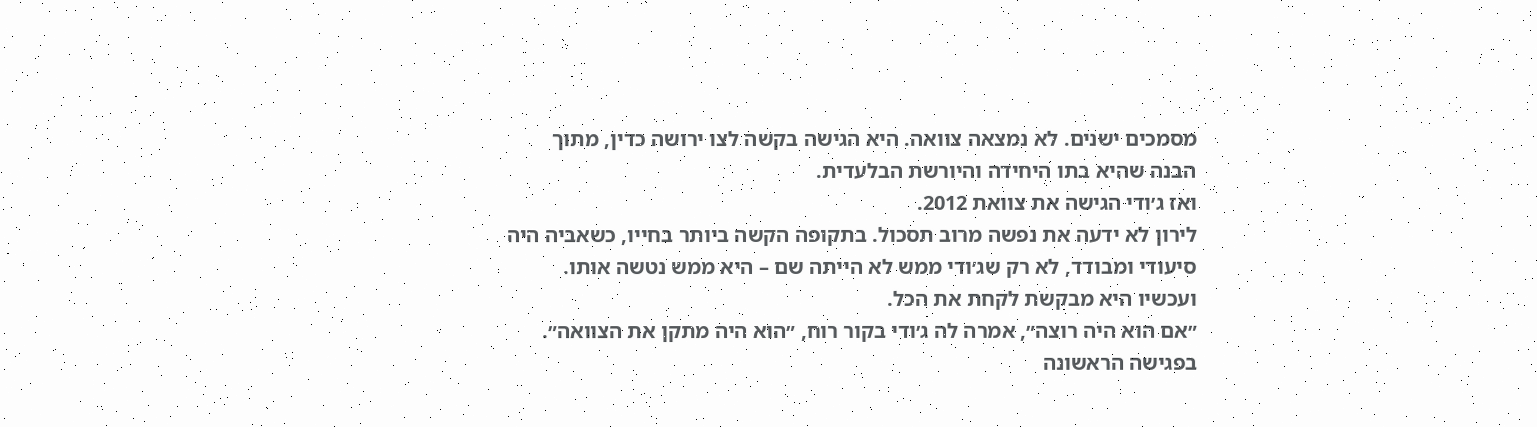מסמכים ישנים. לא נמצאה צוואה. היא הגישה בקשה לצו ירושה כדין, מתוך הבנה שהיא בתו היחידה והיורשת הבלעדית.
ואז ג׳ודי הגישה את צוואת 2012.
לירון לא ידעה את נפשה מרוב תסכול. בתקופה הקשה ביותר בחייו, כשאביה היה סיעודי ומבודד, לא רק שג׳ודי ממש לא הייתה שם – היא ממש נטשה אותו. ועכשיו היא מבקשת לקחת את הכל.
״אם הוא היה רוצה״, אמרה לה ג׳ודי בקור רוח, ״הוא היה מתקן את הצוואה״.
בפגישה הראשונה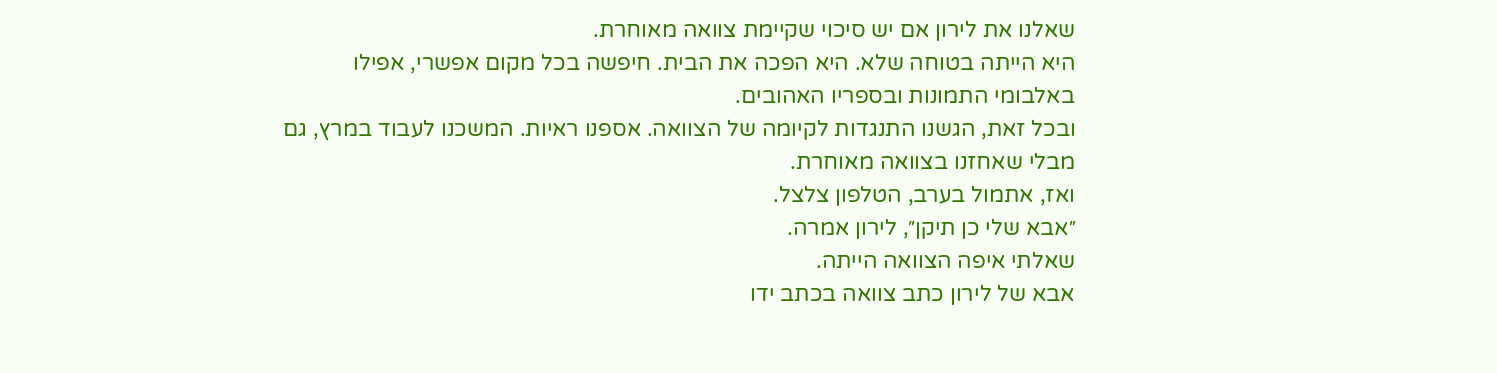שאלנו את לירון אם יש סיכוי שקיימת צוואה מאוחרת.
היא הייתה בטוחה שלא. היא הפכה את הבית. חיפשה בכל מקום אפשרי, אפילו באלבומי התמונות ובספריו האהובים.
ובכל זאת, הגשנו התנגדות לקיומה של הצוואה. אספנו ראיות. המשכנו לעבוד במרץ, גם מבלי שאחזנו בצוואה מאוחרת.
ואז, אתמול בערב, הטלפון צלצל.
״אבא שלי כן תיקן״, לירון אמרה.
שאלתי איפה הצוואה הייתה.
אבא של לירון כתב צוואה בכתב ידו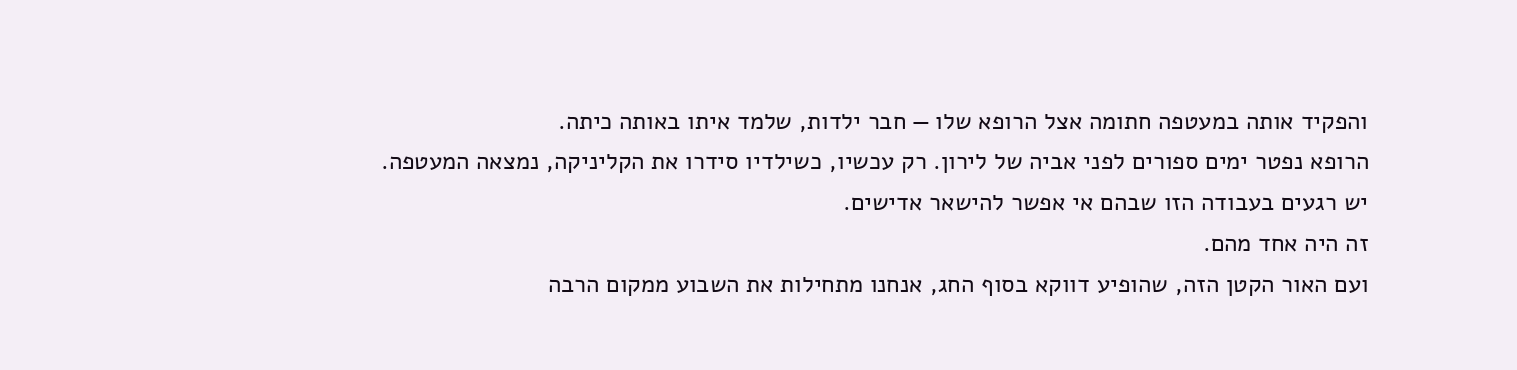והפקיד אותה במעטפה חתומה אצל הרופא שלו — חבר ילדות, שלמד איתו באותה כיתה.
הרופא נפטר ימים ספורים לפני אביה של לירון. רק עכשיו, כשילדיו סידרו את הקליניקה, נמצאה המעטפה.
יש רגעים בעבודה הזו שבהם אי אפשר להישאר אדישים.
זה היה אחד מהם.
ועם האור הקטן הזה, שהופיע דווקא בסוף החג, אנחנו מתחילות את השבוע ממקום הרבה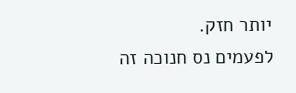יותר חזק.
לפעמים נס חנוכה זה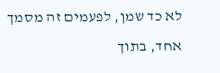לא כד שמן, לפעמים זה מסמך אחד, בתוך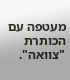מעטפה עם הכותרת "צוואה".